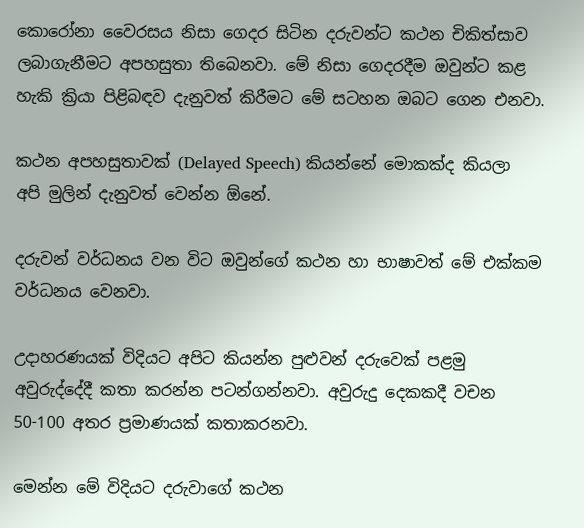කොරෝනා වෛරසය නිසා ගෙදර සිටින දරුවන්ට කථන චිකිත්සාව ලබාගැනීමට අපහසුතා තිබෙනවා. මේ නිසා ගෙදරදීම ඔවුන්ට කළ හැකි ක්‍රියා පිළිබඳව දැනුවත් කිරීමට මේ සටහන ඔබට ගෙන එනවා.

කථන අපහසුතාවක් (Delayed Speech) කියන්නේ මොකක්ද කියලා අපි මුලින් දැනුවත් වෙන්න ඕනේ.

දරුවන් වර්ධනය වන විට ඔවුන්ගේ කථන හා භාෂාවත් මේ එක්කම වර්ධනය වෙනවා.

උදාහරණයක් විදියට අපිට කියන්න පුළුවන් දරුවෙක් පළමු අවුරුද්දේදී කතා කරන්න පටන්ගන්නවා. අවුරුදු දෙකකදී වචන 50-100 අතර ප්‍රමාණයක් කතාකරනවා.

මෙන්න මේ විදියට දරුවාගේ කථන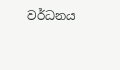වර්ධනය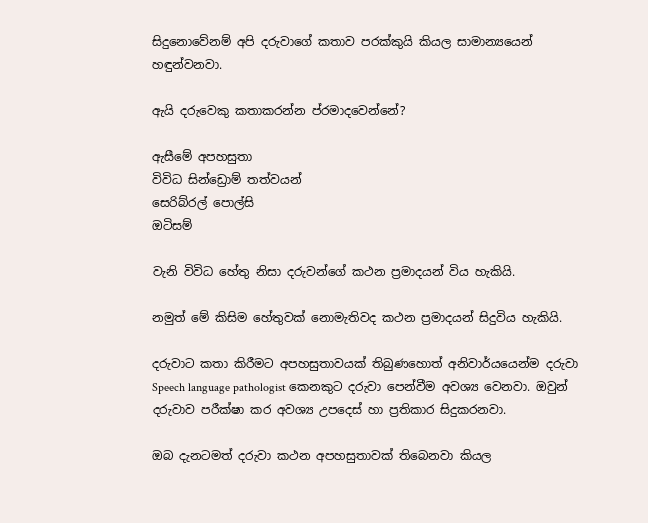සිදුනොවේනම් අපි දරුවාගේ කතාව පරක්කුයි කියල සාමාන්‍යයෙන් හඳුන්වනවා.

ඇයි දරුවෙකු කතාකරන්න ප්රමාදවෙන්නේ?

ඇසීමේ අපහසුතා
විවිධ සින්ඩ්‍රොම් තත්වයන්
සෙරිබ්රල් පොල්සි
ඔටිසම්

වැනි විවිධ හේතු නිසා දරුවන්ගේ කථන ප්‍රමාදයන් විය හැකියි.

නමුත් මේ කිසිම හේතුවක් නොමැතිවද කථන ප්‍රමාදයන් සිදුවිය හැකියි.

දරුවාට කතා කිරීමට අපහසුතාවයක් තිබුණහොත් අනිවාර්යයෙන්ම දරුවා Speech language pathologist කෙනකුට දරුවා පෙන්වීම අවශ්‍ය වෙනවා. ඔවුන් දරුවාව පරීක්ෂා කර අවශ්‍ය උපදෙස් හා ප්‍රතිකාර සිදුකරනවා.

ඔබ දැනටමත් දරුවා කථන අපහසුතාවක් තිබෙනවා කියල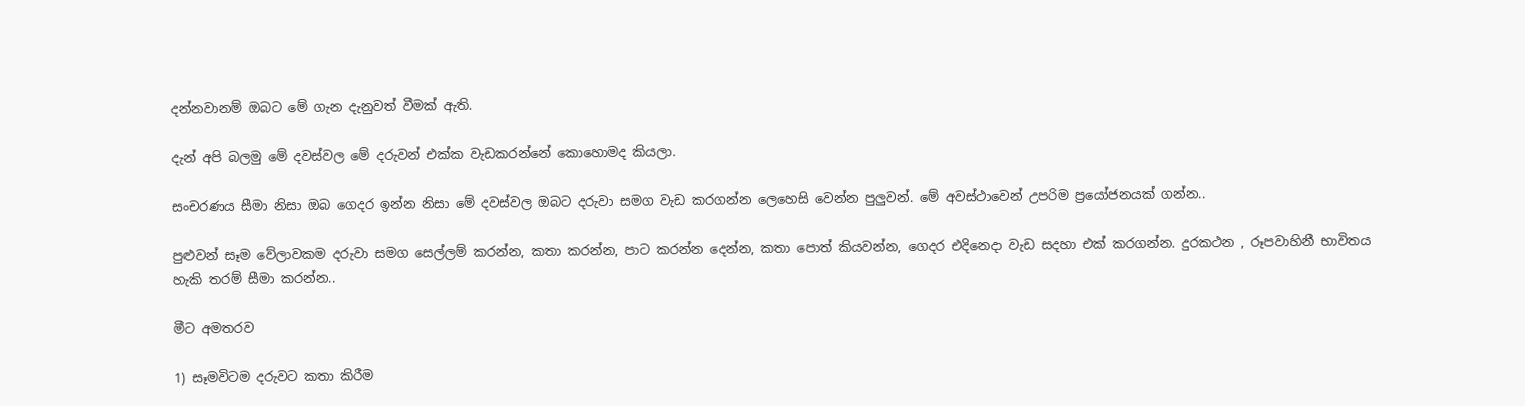දන්නවානම් ඔබට මේ ගැන දැනුවත් වීමක් ඇති.

දැන් අපි බලමු මේ දවස්වල මේ දරුවන් එක්ක වැඩකරන්නේ කොහොමද කියලා.

සංචරණය සීමා නිසා ඔබ ගෙදර ඉන්න නිසා මේ දවස්වල ඔබට දරුවා සමග වැඩ කරගන්න ලෙහෙසි වෙන්න පුලුවන්. මේ අවස්ථාවෙන් උපරිම ප්‍රයෝජනයක් ගන්න..

පුළුවන් සෑම වේලාවකම දරුවා සමග සෙල්ලම් කරන්න, කතා කරන්න, පාට කරන්න දෙන්න, කතා පොත් කියවන්න, ගෙදර එදිනෙදා වැඩ සදහා එක් කරගන්න. දුරකථන , රූපවාහිනී භාවිතය
හැකි තරම් සීමා කරන්න..

මීට අමතරව

1) සෑමවිටම දරුවට කතා කිරීම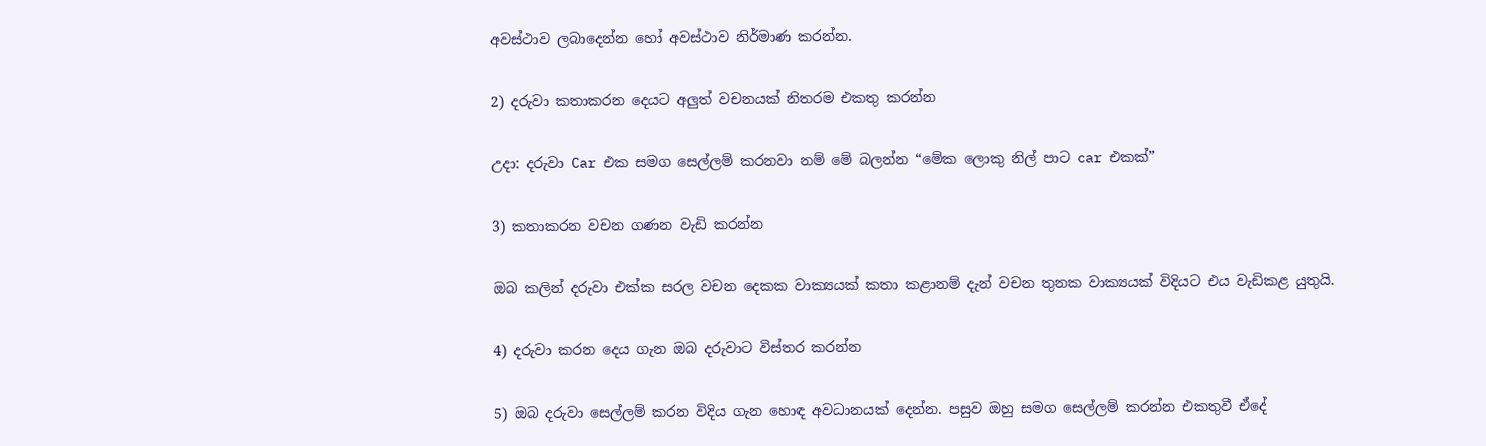අවස්ථාව ලබාදෙන්න හෝ අවස්ථාව නිර්මාණ කරන්න.

2) දරුවා කතාකරන දෙයට අලුත් වචනයක් නිතරම එකතු කරන්න

උදා: දරුවා Car එක සමග සෙල්ලම් කරනවා නම් මේ බලන්න “මේක ලොකු නිල් පාට car එකක්”

3) කතාකරන වචන ගණන වැඩි කරන්න

ඔබ කලින් දරුවා එක්ක සරල වචන දෙකක වාක්‍යයක් කතා කළානම් දැන් වචන තුනක වාක්‍යයක් විදියට එය වැඩිකළ යුතුයි.

4) දරුවා කරන දෙය ගැන ඔබ දරුවාට විස්තර කරන්න

5) ඔබ දරුවා සෙල්ලම් කරන විදිය ගැන හොඳ අවධානයක් දෙන්න. පසුව ඔහු සමග සෙල්ලම් කරන්න එකතුවී ඒදේ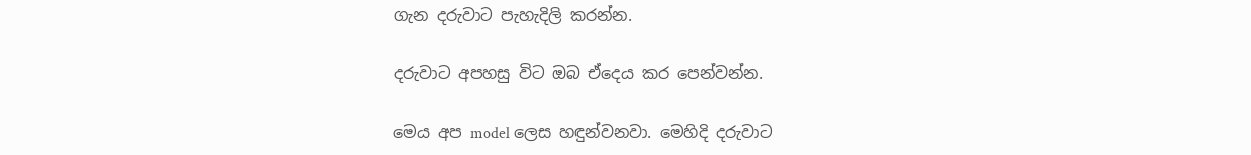ගැන දරුවාට පැහැදිලි කරන්න.

දරුවාට අපහසු විට ඔබ ඒදෙය කර පෙන්වන්න.

මෙය අප model ලෙස හඳුන්වනවා. මෙහිදි දරුවාට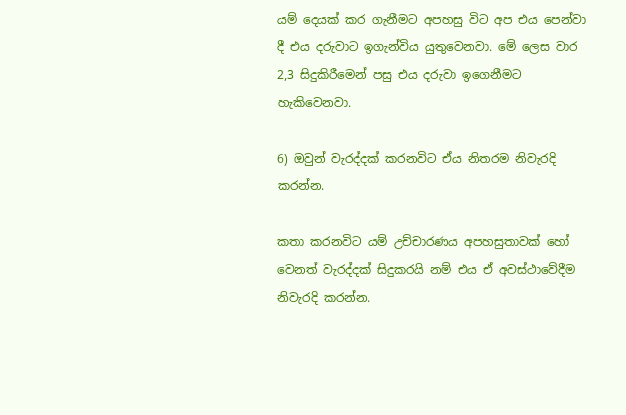යම් දෙයක් කර ගැනීමට අපහසු විට අප එය පෙන්වා දී එය දරුවාට ඉගැන්විය යුතුවෙනවා. මේ ලෙස වාර 2,3 සිදුකිරීමෙන් පසු එය දරුවා ඉගෙනීමට හැකිවෙනවා.

6) ඔවුන් වැරද්දක් කරනවිට ඒය නිතරම නිවැරදි කරන්න.

කතා කරනවිට යම් උච්චාරණය අපහසුතාවක් හෝ වෙනත් වැරද්දක් සිදුකරයි නම් එය ඒ අවස්ථාවේදීම නිවැරදි කරන්න.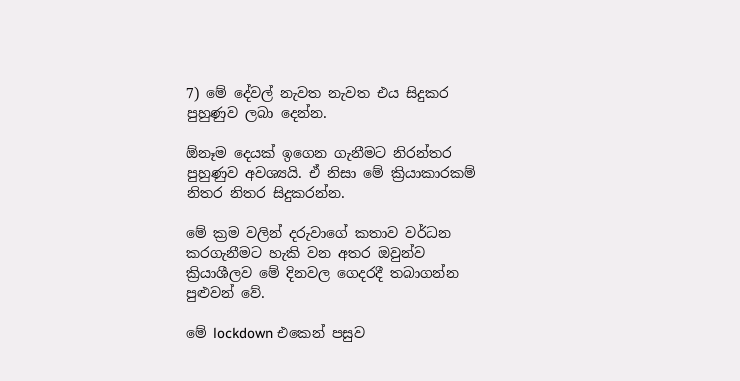7) මේ දේවල් නැවත නැවත එය සිදුකර පුහුණුව ලබා දෙන්න.

ඕනෑම දෙයක් ඉගෙන ගැනීමට නිරන්තර පුහුණුව අවශ්‍යයි. ඒ නිසා මේ ක්‍රියාකාරකම් නිතර නිතර සිදුකරන්න.

මේ ක්‍රම වලින් දරුවාගේ කතාව වර්ධන කරගැනීමට හැකි වන අතර ඔවුන්ව ක්‍රියාශීලව මේ දිනවල ගෙදරදී තබාගන්න පුළුවන් වේ.

මේ lockdown එකෙන් පසුව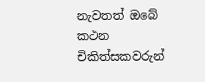නැවතත් ඔබේ කථන චිකිත්සකවරුන්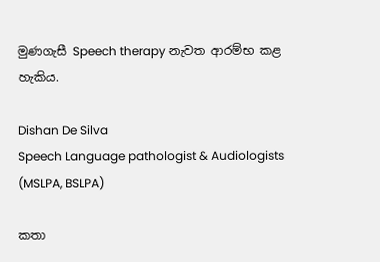මුණගැසී Speech therapy නැවත ආරම්භ කළ හැකිය.

Dishan De Silva
Speech Language pathologist & Audiologists
(MSLPA, BSLPA)

කතා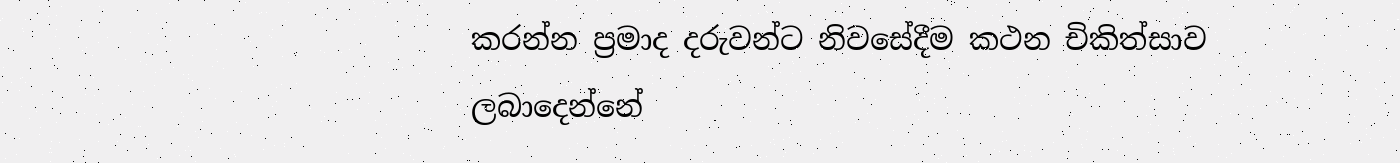කරන්න ප්‍රමාද දරුවන්ට නිවසේදීම කථන චිකිත්සාව ලබාදෙන්නේ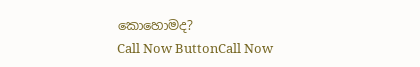කොහොමද?
Call Now ButtonCall Now